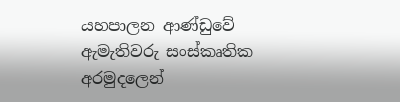යහපාලන ආණ්ඩුවේ ඇමැතිවරු සංස්කෘතික අරමුදලෙන්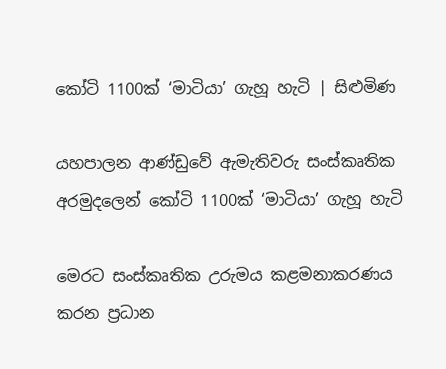කෝටි 1100ක් ‘මාටියා’ ගැහූ හැටි | සිළුමිණ

යහපාලන ආණ්ඩුවේ ඇමැතිවරු සංස්කෘතික අරමුදලෙන් කෝටි 1100ක් ‘මාටියා’ ගැහූ හැටි

මෙරට සංස්කෘතික උරුමය කළමනාකරණය කරන ප්‍රධාන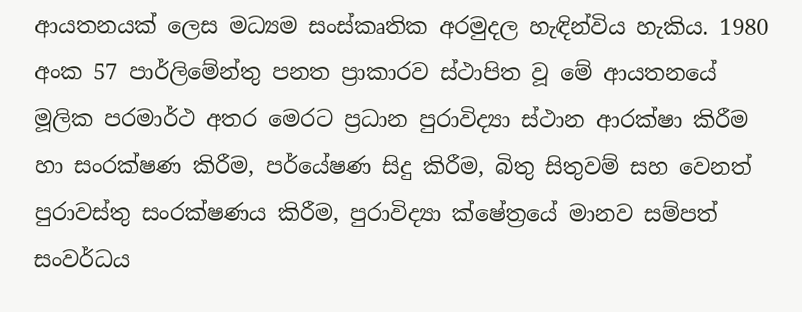ආයතනයක් ලෙස මධ්‍යම සංස්කෘතික අරමුදල හැඳින්විය හැකිය. 1980 අංක 57 පාර්ලිමේන්තු පනත ප්‍රාකාරව ස්ථාපිත වූ මේ ආයතනයේ මූලික පරමාර්ථ අතර මෙරට ප්‍රධාන පුරාවිද්‍යා ස්ථාන ආරක්ෂා කිරීම හා සංරක්ෂණ කිරීම, පර්යේෂණ සිදු කිරීම, බිතු සිතුවම් සහ වෙනත් පුරාවස්තු සංරක්ෂණය කිරීම, පුරාවිද්‍යා ක්ෂේත්‍රයේ මානව සම්පත් සංවර්ධය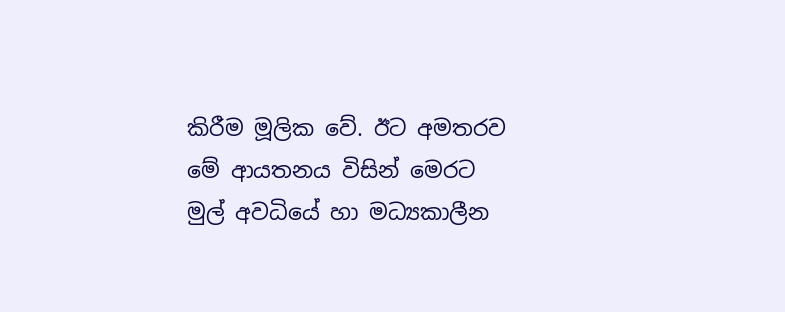කිරීම මූලික වේ. ඊට අමතරව මේ ආයතනය විසින් මෙරට මුල් අවධියේ හා මධ්‍යකාලීන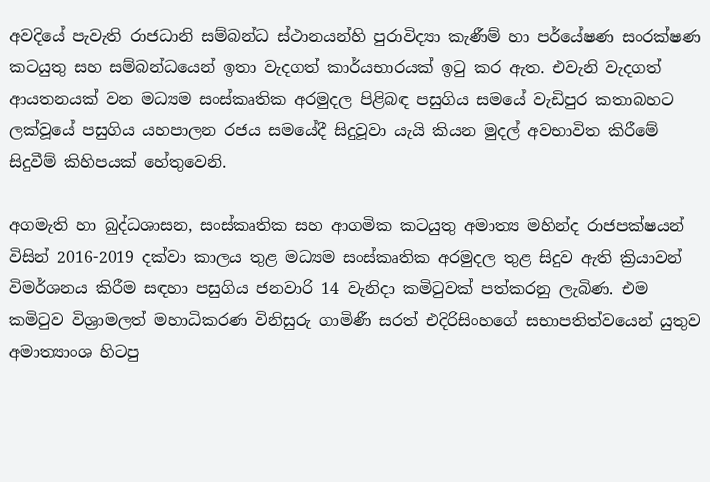අවදියේ පැවැති රාජධානි සම්බන්ධ ස්ථානයන්හි පුරාවිද්‍යා කැණීම් හා පර්යේෂණ සංරක්ෂණ කටයුතු සහ සම්බන්ධයෙන් ඉතා වැදගත් කාර්යභාරයක් ඉටු කර ඇත. එවැනි වැදගත් ආයතනයක් වන මධ්‍යම සංස්කෘතික අරමුදල පිළිබඳ පසුගිය සමයේ වැඩිපුර කතාබහට ලක්වූයේ පසුගිය යහපාලන රජය සමයේදී සිදුවූවා යැයි කියන මුදල් අවභාවිත කිරීමේ සිදුවීම් කිහිපයක් හේතුවෙනි.

අගමැති හා බුද්ධශාසන, සංස්කෘතික සහ ආගමික කටයුතු අමාත්‍ය මහින්ද රාජපක්ෂයන් විසින් 2016-2019 දක්වා කාලය තුළ මධ්‍යම සංස්කෘතික අරමුදල තුළ සිදුව ඇති ක්‍රියාවන් විමර්ශනය කිරීම සඳහා පසුගිය ජනවාරි 14 වැනිදා කමිටුවක් පත්කරනු ලැබිණ. එම කමිටුව විශ්‍රාමලත් මහාධිකරණ විනිසුරු ගාමිණී සරත් එදිරිසිංහගේ සභාපතිත්වයෙන් යුතුව අමාත්‍යාංශ හිටපු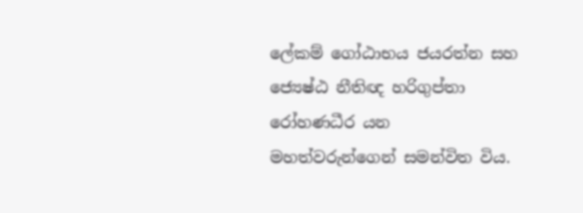ලේකම් ගෝඨාභය ජයරත්න සහ ජ්‍යෙෂ්ඨ නීතිඥ හරිගුප්තා රෝහණධීර යන මහත්වරුන්ගෙන් සමන්විත විය.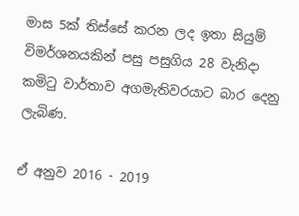මාස 5ක් තිස්සේ කරන ලද ඉතා සියුම් විමර්ශනයකින් පසු පසුගිය 28 වැනිදා කමිටු වාර්තාව අගමැතිවරයාට බාර දෙනු ලැබිණ.

ඒ අනුව 2016 - 2019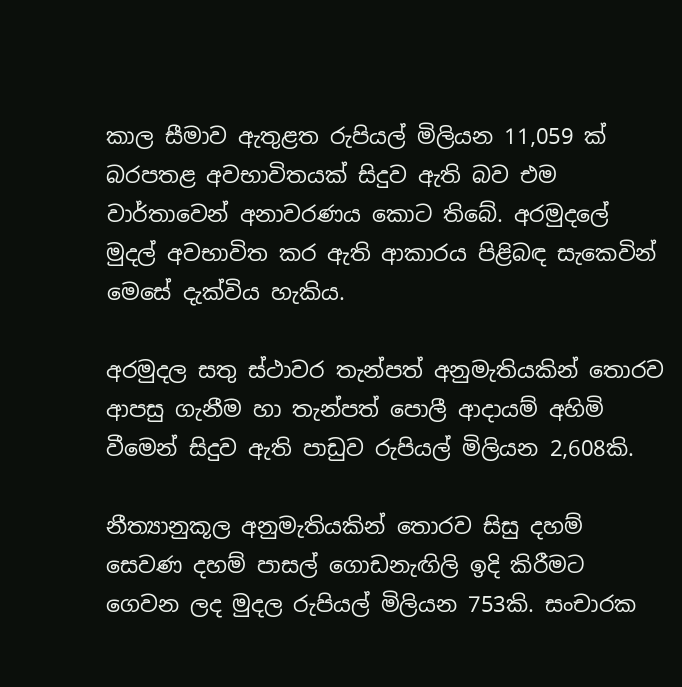කාල සීමාව ඇතුළත රුපියල් මිලියන 11,059 ක් බරපතළ අවභාවිතයක් සිදුව ඇති බව එම වාර්තාවෙන් අනාවරණය කොට තිබේ. අරමුදලේ මුදල් අවභාවිත කර ඇති ආකාරය පිළිබඳ සැකෙවින් මෙසේ දැක්විය හැකිය.

අරමුදල සතු ස්ථාවර තැන්පත් අනුමැතියකින් තොරව ආපසු ගැනීම හා තැන්පත් පොලී ආදායම් අහිමි වීමෙන් සිදුව ඇති පාඩුව රුපියල් මිලියන 2,608කි.

නීත්‍යානුකූල අනුමැතියකින් තොරව සිසු දහම් සෙවණ දහම් පාසල් ගොඩනැඟිලි ඉදි කිරීමට ගෙවන ලද මුදල රුපියල් මිලියන 753කි. සංචාරක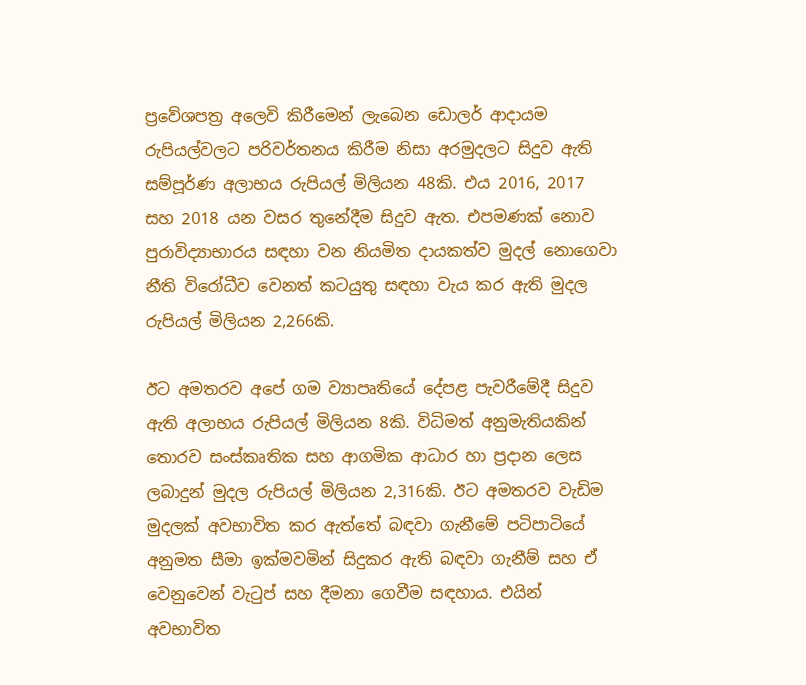ප්‍රවේශපත්‍ර අලෙවි කිරීමෙන් ලැබෙන ඩොලර් ආදායම රුපියල්වලට පරිවර්තනය කිරීම නිසා අරමුදලට සිදුව ඇති සම්පූර්ණ අලාභය රුපියල් මිලියන 48කි. එය 2016, 2017 සහ 2018 යන වසර තුනේදීම සිදුව ඇත. එපමණක් නොව පුරාවිද්‍යාභාරය සඳහා වන නියමිත දායකත්ව මුදල් නොගෙවා නීති විරෝධීව වෙනත් කටයුතු සඳහා වැය කර ඇති මුදල රුපියල් මිලියන 2,266කි.

ඊට අමතරව අපේ ගම ව්‍යාපෘතියේ දේපළ පැවරීමේදී සිදුව ඇති අලාභය රුපියල් මිලියන 8කි. විධිමත් අනුමැතියකින් තොරව සංස්කෘතික සහ ආගමික ආධාර හා ප්‍රදාන ලෙස ලබාදුන් මුදල රුපියල් මිලියන 2,316කි. ඊට අමතරව වැඩිම මුදලක් අවභාවිත කර ඇත්තේ බඳවා ගැනීමේ පටිපාටියේ අනුමත සීමා ඉක්මවමින් සිදුකර ඇති බඳවා ගැනීම් සහ ඒ වෙනුවෙන් වැටුප් සහ දීමනා ගෙවීම සඳහාය. එයින් අවභාවිත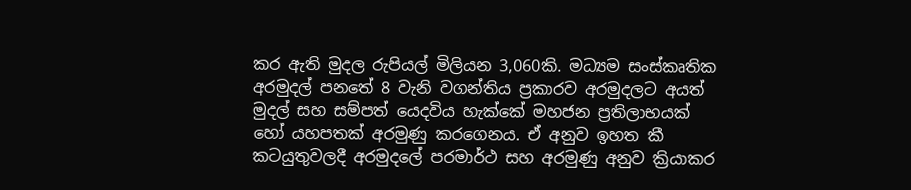කර ඇති මුදල රුපියල් මිලියන 3,060කි. මධ්‍යම සංස්කෘතික අරමුදල් පනතේ 8 වැනි වගන්තිය ප්‍රකාරව අරමුදලට අයත් මුදල් සහ සම්පත් යෙදවිය හැක්කේ මහජන ප්‍රතිලාභයක් හෝ යහපතක් අරමුණු කරගෙනය. ඒ අනුව ඉහත කී කටයුතුවලදී අරමුදලේ පරමාර්ථ සහ අරමුණු අනුව ක්‍රියාකර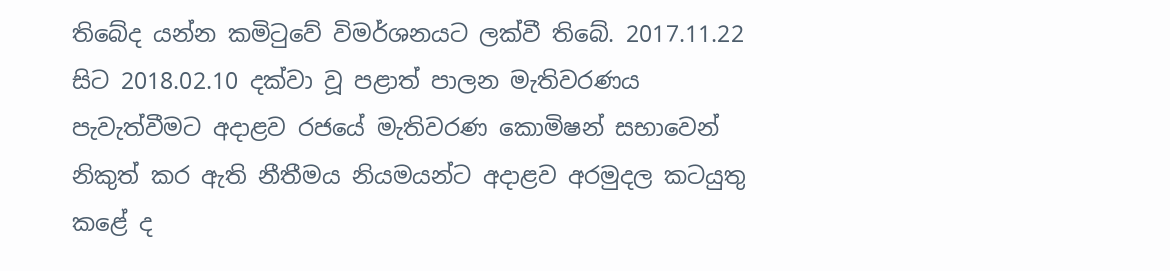තිබේද යන්න කමිටුවේ විමර්ශනයට ලක්වී තිබේ. 2017.11.22 සිට 2018.02.10 දක්වා වූ පළාත් පාලන මැතිවරණය පැවැත්වීමට අදාළව රජයේ මැතිවරණ කොමිෂන් සභාවෙන් නිකුත් කර ඇති නීතීමය නියමයන්ට අදාළව අරමුදල කටයුතු කළේ ද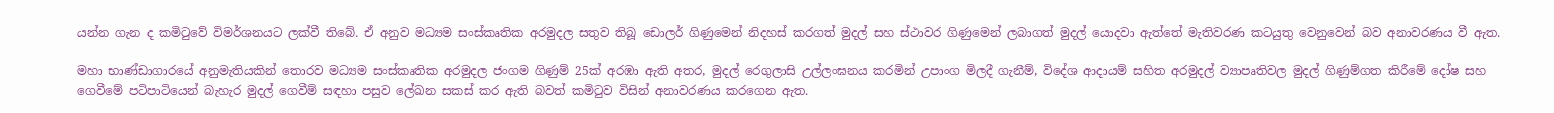යන්න ගැන ද කමිටුවේ විමර්ශනයට ලක්වී තිබේ. ඒ අනුව මධ්‍යම සංස්කෘතික අරමුදල සතුව තිබූ ඩොලර් ගිණුමෙන් නිදහස් කරගත් මුදල් සහ ස්ථාවර ගිණුමෙන් ලබාගත් මුදල් යොදවා ඇත්තේ මැතිවරණ කටයුතු වෙනුවෙන් බව අනාවරණය වී ඇත.

මහා භාණ්ඩාගාරයේ අනුමැතියකින් තොරව මධ්‍යම සංස්කෘතික අරමුදල ජංගම ගිණුම් 25ක් අරඹා ඇති අතර, මුදල් රෙගුලාසි උල්ලංඝනය කරමින් උපාංග මිලදී ගැනීම්, විදේශ ආදායම් සහිත අරමුදල් ව්‍යාපෘතිවල මුදල් ගිණුම්ගත කිරීමේ දෝෂ සහ ගෙවීමේ පටිපාටියෙන් බැහැර මුදල් ගෙවීම් සඳහා පසුව ලේඛන සකස් කර ඇති බවත් කමිටුව විසින් අනාවරණය කරගෙන ඇත.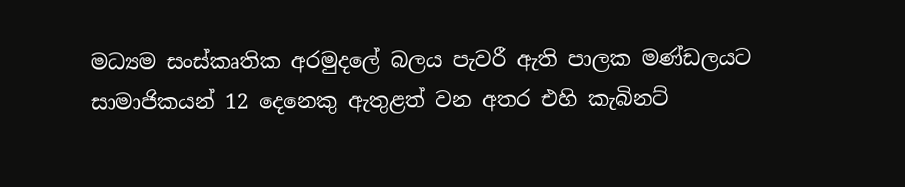මධ්‍යම සංස්කෘතික අරමුදලේ බලය පැවරී ඇති පාලක මණ්ඩලයට සාමාජිකයන් 12 දෙනෙකු ඇතුළත් වන අතර එහි කැබිනට්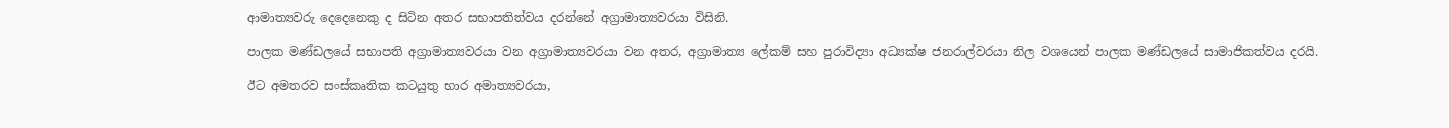ආමාත්‍යවරු දෙදෙනෙකු ද සිටින අතර සභාපතිත්වය දරන්නේ අග්‍රාමාත්‍යවරයා විසිනි.

පාලක මණ්ඩලයේ සභාපති අග්‍රාමාත්‍යවරයා වන අග්‍රාමාත්‍යවරයා වන අතර, අග්‍රාමාත්‍ය ලේකම් සහ පුරාවිද්‍යා අධ්‍යක්ෂ ජනරාල්වරයා නිල වශයෙන් පාලක මණ්ඩලයේ සාමාජිකත්වය දරයි.

ඊට අමතරව සංස්කෘතික කටයුතු භාර අමාත්‍යවරයා,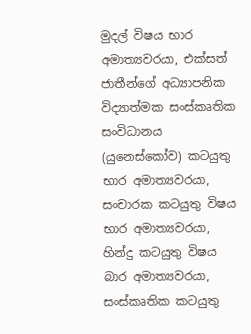මුදල් විෂය භාර අමාත්‍යවරයා, එක්සත් ජාතීන්ගේ අධ්‍යාපනික විද්‍යාත්මක සංස්කෘතික සංවිධානය (යුනෙස්කෝව) කටයුතු භාර අමාත්‍යවරයා, සංචාරක කටයුතු විෂය භාර අමාත්‍යවරයා, හින්දු කටයුතු විෂය බාර අමාත්‍යවරයා, සංස්කෘතික කටයුතු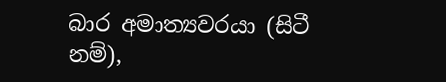බාර අමාත්‍යවරයා (සිටී නම්),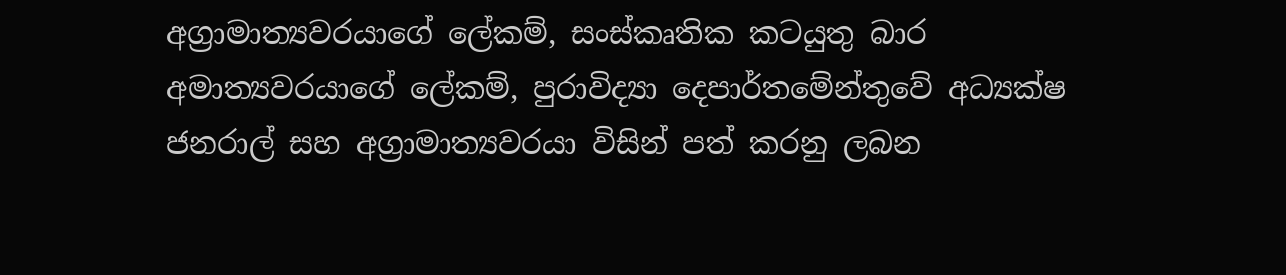අග්‍රාමාත්‍යවරයාගේ ලේකම්, සංස්කෘතික කටයුතු බාර අමාත්‍යවරයාගේ ලේකම්, පුරාවිද්‍යා දෙපාර්තමේන්තුවේ අධ්‍යක්ෂ ජනරාල් සහ අග්‍රාමාත්‍යවරයා විසින් පත් කරනු ලබන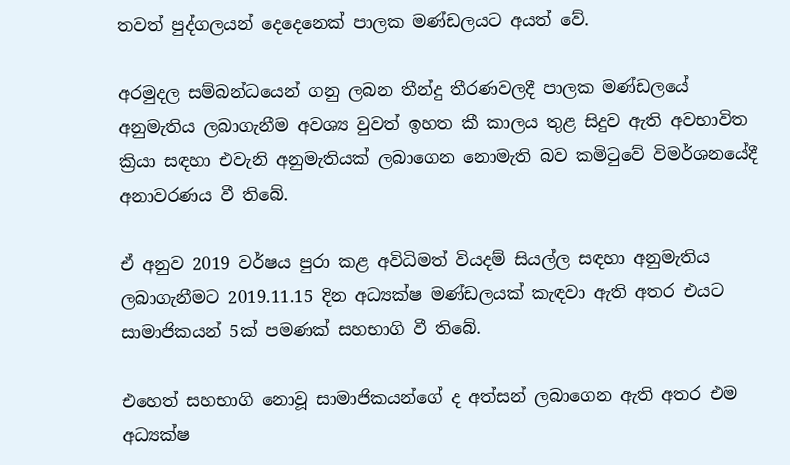තවත් පුද්ගලයන් දෙදෙනෙක් පාලක මණ්ඩලයට අයත් වේ.

අරමුදල සම්බන්ධයෙන් ගනු ලබන තීන්දු තීරණවලදී පාලක මණ්ඩලයේ අනුමැතිය ලබාගැනීම අවශ්‍ය වුවත් ඉහත කී කාලය තුළ සිදුව ඇති අවභාවිත ක්‍රියා සඳහා එවැනි අනුමැතියක් ලබාගෙන නොමැති බව කමිටුවේ විමර්ශනයේදී අනාවරණය වී තිබේ.

ඒ අනුව 2019 වර්ෂය පුරා කළ අවිධිමත් වියදම් සියල්ල සඳහා අනුමැතිය ලබාගැනීමට 2019.11.15 දින අධ්‍යක්ෂ මණ්ඩලයක් කැඳවා ඇති අතර එයට සාමාජිකයන් 5ක් පමණක් සහභාගි වී තිබේ.

එහෙත් සහභාගි නොවූ සාමාජිකයන්ගේ ද අත්සන් ලබාගෙන ඇති අතර එම අධ්‍යක්ෂ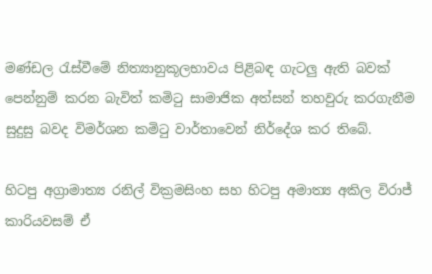මණ්ඩල රැස්වීමේ නිත්‍යානුකූලභාවය පිළිබඳ ගැටලු ඇති බවක් පෙන්නුම් කරන බැවිත් කමිටු සාමාජික අත්සන් තහවුරු කරගැනීම සුදුසු බවද විමර්ශන කමිටු වාර්තාවෙන් නිර්දේශ කර තිබේ.

හිටපු අග්‍රාමාත්‍ය රනිල් වික්‍රමසිංහ සහ හිටපු අමාත්‍ය අකිල විරාජ් කාරියවසම් ඒ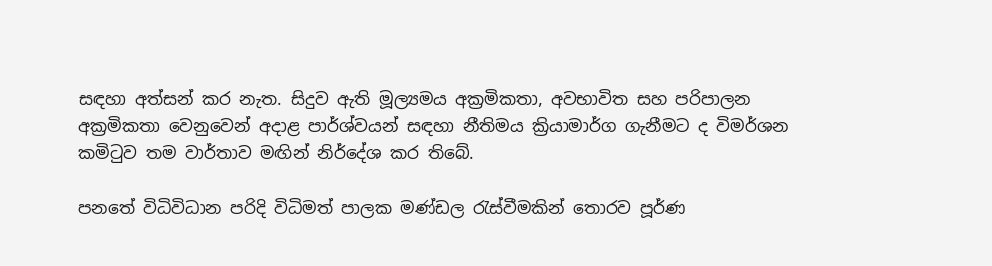සඳහා අත්සන් කර නැත. සිදුව ඇති මූල්‍යමය අක්‍රමිකතා, අවභාවිත සහ පරිපාලන අක්‍රමිකතා වෙනුවෙන් අදාළ පාර්ශ්වයන් සඳහා නීතිමය ක්‍රියාමාර්ග ගැනීමට ද විමර්ශන කමිටුව තම වාර්තාව මඟින් නිර්දේශ කර තිබේ.

පනතේ විධිවිධාන පරිදි විධිමත් පාලක මණ්ඩල රැස්වීමකින් තොරව පූර්ණ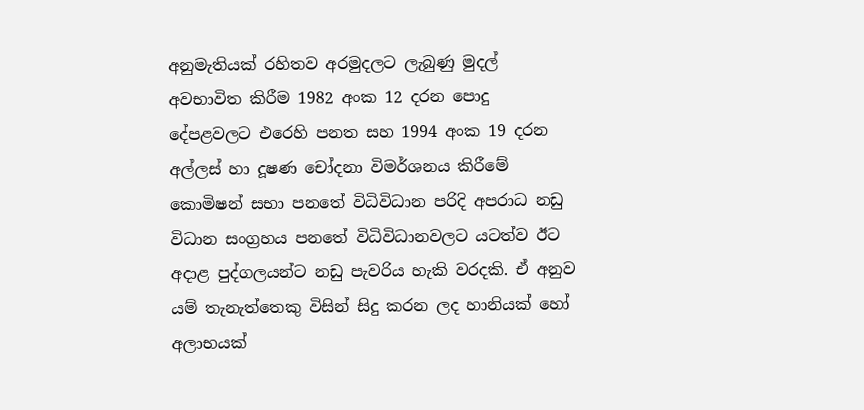අනුමැතියක් රහිතව අරමුදලට ලැබුණු මුදල් අවභාවිත කිරීම 1982 අංක 12 දරන පොදු දේපළවලට එරෙහි පනත සහ 1994 අංක 19 දරන අල්ලස් හා දූෂණ චෝදනා විමර්ශනය කිරීමේ කොමිෂන් සභා පනතේ විධිවිධාන පරිදි අපරාධ නඩු විධාන සංග්‍රහය පනතේ විධිවිධානවලට යටත්ව ඊට අදාළ පුද්ගලයන්ට නඩු පැවරිය හැකි වරදකි. ඒ අනුව යම් තැනැත්තෙකු විසින් සිදු කරන ලද හානියක් හෝ අලාභයක්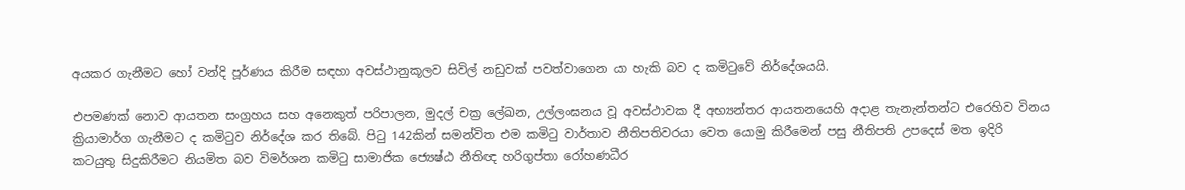අයකර ගැනීමට හෝ වන්දි පූර්ණය කිරීම සඳහා අවස්ථානුකූලව සිවිල් නඩුවක් පවත්වාගෙන යා හැකි බව ද කමිටුවේ නිර්දේශයයි.

එපමණක් නොව ආයතන සංග්‍රහය සහ අනෙකුත් පරිපාලන, මුදල් චක්‍ර ලේඛන, උල්ලංඝනය වූ අවස්ථාවක දී අභ්‍යන්තර ආයතනයෙහි අදාළ තැනැන්තන්ට එරෙහිව විනය ක්‍රියාමාර්ග ගැනීමට ද කමිටුව නිර්දේශ කර තිබේ. පිටු 142කින් සමන්විත එම කමිටු වාර්තාව නීතිපතිවරයා වෙත යොමු කිරීමෙන් පසු නීතිපති උපදෙස් මත ඉදිරි කටයුතු සිදුකිරීමට නියමිත බව විමර්ශන කමිටු සාමාජික ජ්‍යෙෂ්ඨ නීතිඥ හරිගුප්තා රෝහණධීර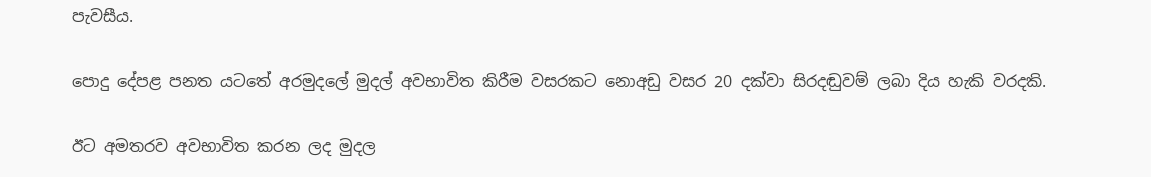පැවසීය.

පොදු දේපළ පනත යටතේ අරමුදලේ මුදල් අවභාවිත කිරීම වසරකට නොඅඩු වසර 20 දක්වා සිරදඬුවම් ලබා දිය හැකි වරදකි.

ඊට අමතරව අවභාවිත කරන ලද මුදල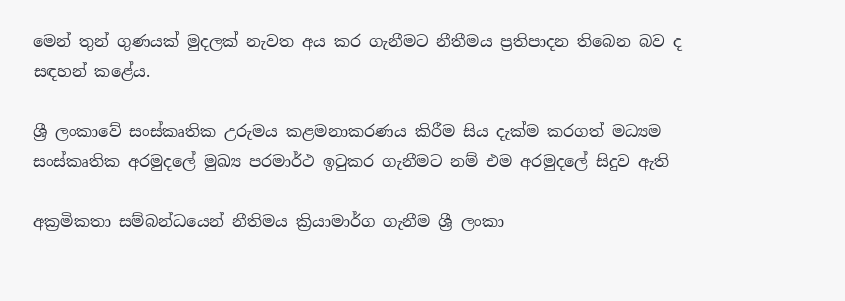මෙන් තුන් ගුණයක් මුදලක් නැවත අය කර ගැනීමට නීතීමය ප්‍රතිපාදන තිබෙන බව ද සඳහන් කළේය.

ශ්‍රී ලංකාවේ සංස්කෘතික උරුමය කළමනාකරණය කිරීම සිය දැක්ම කරගත් මධ්‍යම සංස්කෘතික අරමුදලේ මුඛ්‍ය පරමාර්ථ ඉටුකර ගැනීමට නම් එම අරමුදලේ සිදුව ඇති

අක්‍රමිකතා සම්බන්ධයෙන් නීතිමය ක්‍රියාමාර්ග ගැනීම ශ්‍රී ලංකා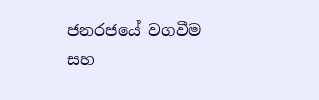ජනරජයේ වගවීම සහ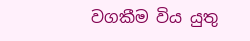වගකීම විය යුතු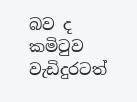බව ද කමිටුව වැඩිදුරටත්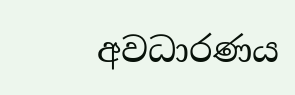අවධාරණය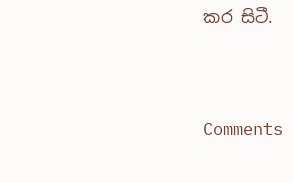කර සිටී.





Comments